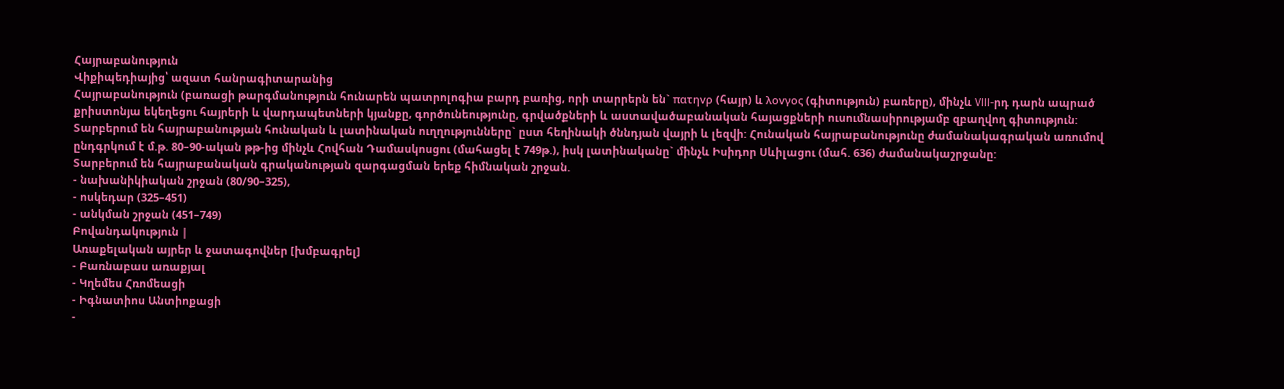Հայրաբանություն
Վիքիպեդիայից՝ ազատ հանրագիտարանից
Հայրաբանություն (բառացի թարգմանություն հունարեն պատրոլոգիա բարդ բառից, որի տարրերն են` πατηvρ (հայր) և λοvγος (գիտություն) բառերը), մինչև VIII-րդ դարն ապրած քրիստոնյա եկեղեցու հայրերի և վարդապետների կյանքը, գործունեությունը, գրվածքների և աստավածաբանական հայացքների ուսումնասիրությամբ զբաղվող գիտություն:
Տարբերում են հայրաբանության հունական և լատինական ուղղությունները` ըստ հեղինակի ծննդյան վայրի և լեզվի: Հունական հայրաբանությունը ժամանակագրական առումով ընդգրկում է մ.թ. 80–90-ական թթ-ից մինչև Հովհան Դամասկոսցու (մահացել է 749թ.), իսկ լատինականը` մինչև Իսիդոր Սևիլացու (մահ. 636) ժամանակաշրջանը:
Տարբերում են հայրաբանական գրականության զարգացման երեք հիմնական շրջան.
- նախանիկիական շրջան (80/90–325),
- ոսկեդար (325–451)
- անկման շրջան (451–749)
Բովանդակություն |
Առաքելական այրեր և ջատագովներ [խմբագրել]
- Բառնաբաս առաքյալ
- Կղեմես Հռոմեացի
- Իգնատիոս Անտիոքացի
-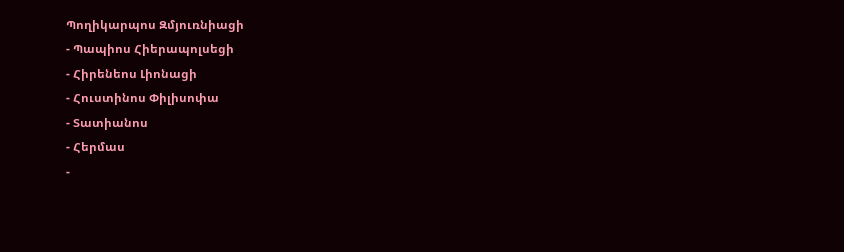Պողիկարպոս Զմյուռնիացի
- Պապիոս Հիերապոլսեցի
- Հիրենեոս Լիոնացի
- Հուստինոս Փիլիսոփա
- Տատիանոս
- Հերմաս
-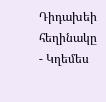Դիդախեի հեղինակը
- Կղեմես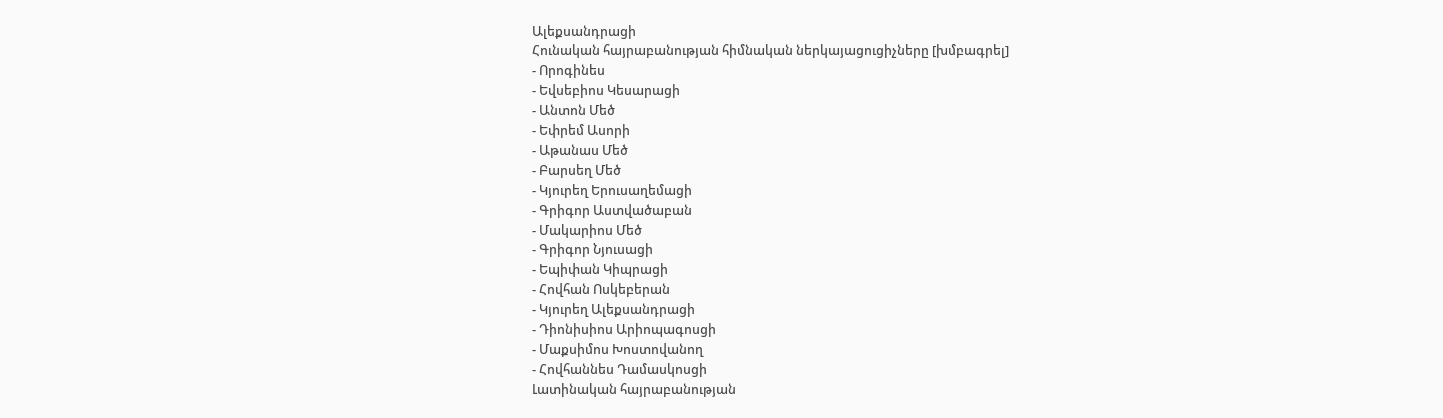Ալեքսանդրացի
Հունական հայրաբանության հիմնական ներկայացուցիչները [խմբագրել]
- Որոգինես
- Եվսեբիոս Կեսարացի
- Անտոն Մեծ
- Եփրեմ Ասորի
- Աթանաս Մեծ
- Բարսեղ Մեծ
- Կյուրեղ Երուսաղեմացի
- Գրիգոր Աստվածաբան
- Մակարիոս Մեծ
- Գրիգոր Նյուսացի
- Եպիփան Կիպրացի
- Հովհան Ոսկեբերան
- Կյուրեղ Ալեքսանդրացի
- Դիոնիսիոս Արիոպագոսցի
- Մաքսիմոս Խոստովանող
- Հովհաննես Դամասկոսցի
Լատինական հայրաբանության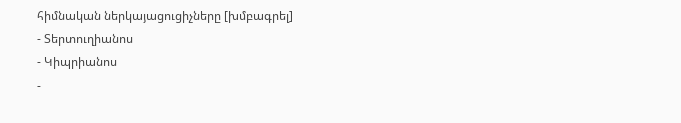հիմնական ներկայացուցիչները [խմբագրել]
- Տերտուղիանոս
- Կիպրիանոս
-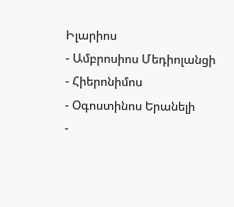Իլարիոս
- Ամբրոսիոս Մեդիոլանցի
- Հիերոնիմոս
- Օգոստինոս Երանելի
-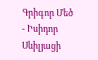Գրիգոր Մեծ
- Իսիդոր Սևիլյացի